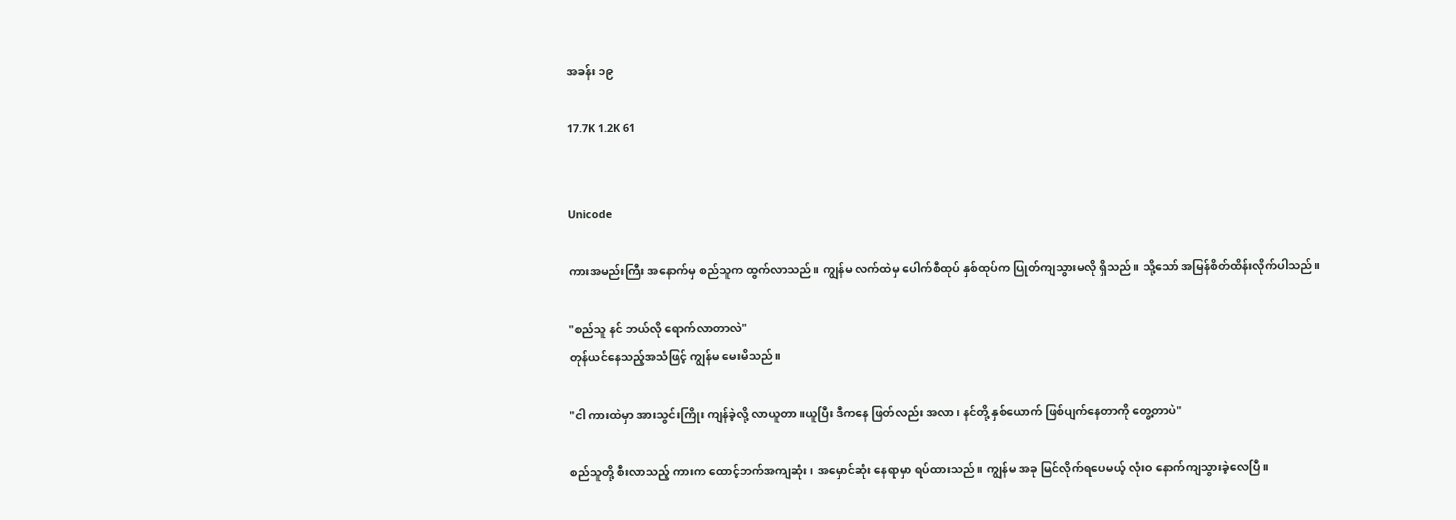အခန်း ၁၉

17.7K 1.2K 61


Unicode

ကားအမည်းကြီး အနောက်မှ စည်သူက ထွက်လာသည်။ ကျွန်မ လက်ထဲမှ ပေါက်စီထုပ် နှစ်ထုပ်က ပြုတ်ကျသွားမလို ရှိသည်။ သို့သော် အမြန်စိတ်ထိန်းလိုက်ပါသည်။

"စည်သူ နင် ဘယ်လို ရောက်လာတာလဲ"
တုန်ယင်နေသည့်အသံဖြင့် ကျွန်မ မေးမိသည်။

"ငါ ကားထဲမှာ အားသွင်းကြိုး ကျန်ခဲ့လို့ လာယူတာ။ယူပြီး ဒီကနေ ဖြတ်လည်း အလာ၊ နင်တို့ နှစ်ယောက် ဖြစ်ပျက်နေတာကို တွေ့တာပဲ"

စည်သူတို့ စီးလာသည့် ကားက ထောင့်ဘက်အကျဆုံး၊ အမှောင်ဆုံး‌ နေရာမှာ ရပ်ထားသည်။ ကျွန်မ အခု မြင်လိုက်ရပေမယ့် လုံးဝ နောက်ကျသွားခဲ့လေပြီ။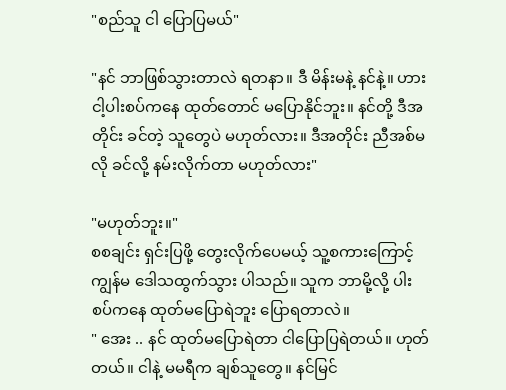"စည်သူ ငါ ပြောပြမယ်"

"နင် ဘာဖြစ်သွားတာလဲ ရတနာ။ ဒီ မိန်းမနဲ့ နင်နဲ့။ ဟား ငါ့ပါးစပ်ကနေ ထုတ်တောင် မပြောနိုင်ဘူး။ နင်တို့ ဒီအတိုင်း ခင်တဲ့ သူတွေပဲ မဟုတ်လား။ ဒီအတိုင်း ညီအစ်မလို ခင်လို့ နမ်းလိုက်တာ မဟုတ်လား"

"မဟုတ်ဘူး။"
စစချင်း ရှင်းပြဖို့ တွေးလိုက်ပေမယ့် သူ့စကားကြောင့် ကျွန်မ ဒေါသထွက်သွား ပါသည်။ သူက ဘာမို့လို့ ပါးစပ်ကနေ ထုတ်မပြောရဲဘူး ပြောရတာလဲ။
" အေး .. နင် ထုတ်မပြောရဲတာ ငါပြောပြရဲတယ်။ ဟုတ်တယ်။ ငါနဲ့ မမရီက ချစ်သူတွေ။ နင်မြင်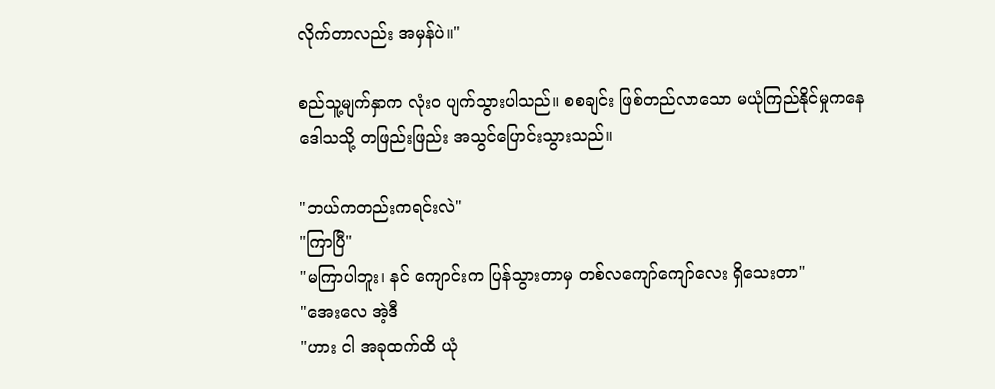လိုက်တာလည်း အမှန်ပဲ။"

စည်သူ့မျက်နှာက လုံးဝ ပျက်သွားပါသည်။ စစချင်း ဖြစ်တည်လာသော မယုံကြည်နိုင်မှုကနေ ဒေါသသို့ တဖြည်းဖြည်း အသွင်ပြောင်းသွားသည်။

"ဘယ်ကတည်းကရင်းလဲ"
"ကြာပြီ"
"မကြာပါဘူး၊ နင် ကျောင်းက ပြန်သွားတာမှ တစ်လကျော်ကျော်လေး ရှိသေးတာ"
"အေးလေ အဲ့ဒီ
"ဟား ငါ အခုထက်ထိ ယုံ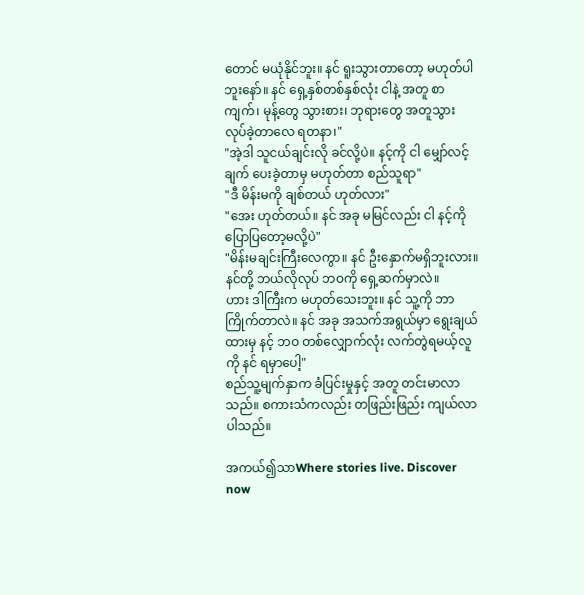တောင် မယုံနိုင်ဘူး။ နင် ရူးသွားတာတော့ မဟုတ်ပါဘူးနော်။ နင် ရှေ့နှစ်တစ်နှစ်လုံး ငါနဲ့ အတူ စာကျက်၊ မုန့်တွေ သွားစား၊ ဘုရားတွေ အတူသွား လုပ်ခဲ့တာလေ ရတနာ၊"
"အဲ့ဒါ သူငယ်ချင်းလို ခင်လို့ပဲ။ နင့်ကို ငါ မျှော်လင့်ချက် ပေးခဲ့တာမှ မဟုတ်တာ စည်သူရာ"
"ဒီ မိန်းမကို ချစ်တယ် ဟုတ်လား"
"အေး ဟုတ်တယ်။ နင် အခု မမြင်လည်း ငါ နင့်ကို ပြောပြတော့မလို့ပဲ"
"မိန်းမချင်းကြီးလေကွာ။ နင် ဦးနှောက်မရှိဘူးလား။ နင်တို့ ဘယ်လိုလုပ် ဘဝကို ရှေ့ဆက်မှာလဲ။
ဟား ဒါကြီးက မဟုတ်သေးဘူး။ နင် သူ့ကို ဘာကြိုက်တာလဲ။ နင် အခု အသက်အရွယ်မှာ ရွေးချယ်ထားမှ နင့် ဘဝ တစ်လျှောက်လုံး လက်တွဲရမယ့်လူကို နင် ရမှာပေါ့"
စည်သူ့မျက်နှာက ခံပြင်းမှုနှင့် အတူ တင်းမာလာသည်။ စကားသံကလည်း တဖြည်းဖြည်း ကျယ်လာပါသည်။

အကယ်၍သာWhere stories live. Discover now